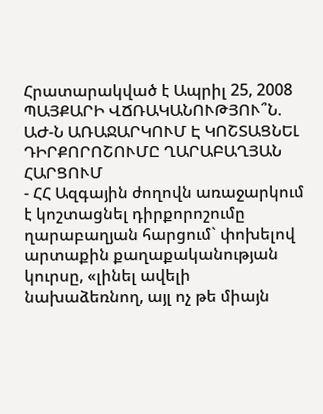Հրատարակված է Ապրիլ 25, 2008
ՊԱՅՔԱՐԻ ՎՃՌԱԿԱՆՈՒԹՅՈՒ՞Ն. ԱԺ-Ն ԱՌԱՋԱՐԿՈՒՄ Է ԿՈՇՏԱՑՆԵԼ ԴԻՐՔՈՐՈՇՈՒՄԸ ՂԱՐԱԲԱՂՅԱՆ ՀԱՐՑՈՒՄ
- ՀՀ Ազգային ժողովն առաջարկում է կոշտացնել դիրքորոշումը ղարաբաղյան հարցում` փոխելով արտաքին քաղաքականության կուրսը, «լինել ավելի նախաձեռնող, այլ ոչ թե միայն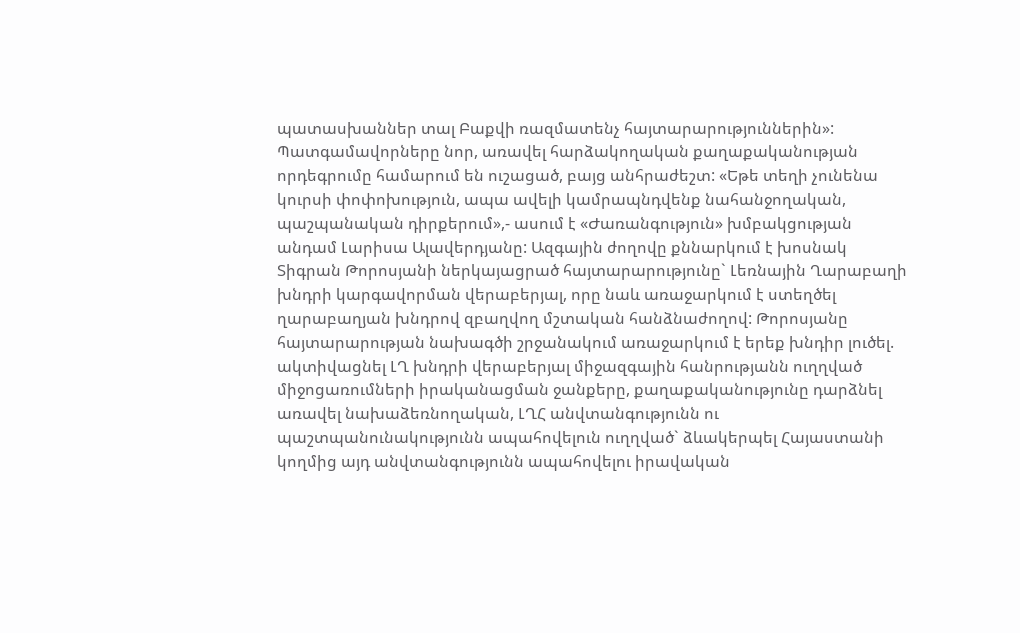պատասխաններ տալ Բաքվի ռազմատենչ հայտարարություններին»: Պատգամավորները նոր, առավել հարձակողական քաղաքականության որդեգրումը համարում են ուշացած, բայց անհրաժեշտ: «Եթե տեղի չունենա կուրսի փոփոխություն, ապա ավելի կամրապնդվենք նահանջողական, պաշպանական դիրքերում»,- ասում է «Ժառանգություն» խմբակցության անդամ Լարիսա Ալավերդյանը: Ազգային ժողովը քննարկում է խոսնակ Տիգրան Թորոսյանի ներկայացրած հայտարարությունը` Լեռնային Ղարաբաղի խնդրի կարգավորման վերաբերյալ, որը նաև առաջարկում է ստեղծել ղարաբաղյան խնդրով զբաղվող մշտական հանձնաժողով: Թորոսյանը հայտարարության նախագծի շրջանակում առաջարկում է երեք խնդիր լուծել. ակտիվացնել ԼՂ խնդրի վերաբերյալ միջազգային հանրությանն ուղղված միջոցառումների իրականացման ջանքերը, քաղաքականությունը դարձնել առավել նախաձեռնողական, ԼՂՀ անվտանգությունն ու պաշտպանունակությունն ապահովելուն ուղղված` ձևակերպել Հայաստանի կողմից այդ անվտանգությունն ապահովելու իրավական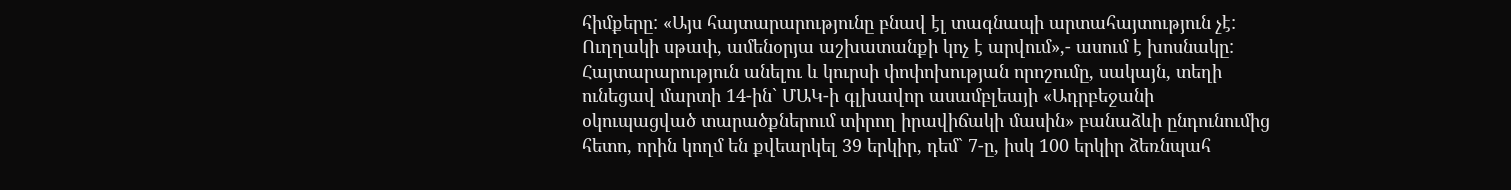հիմքերը: «Այս հայտարարությունը բնավ էլ տագնապի արտահայտություն չէ: Ուղղակի սթափ, ամենօրյա աշխատանքի կոչ է արվում»,- ասում է խոսնակը: Հայտարարություն անելու և կուրսի փոփոխության որոշումը, սակայն, տեղի ունեցավ մարտի 14-ին` ՄԱԿ-ի գլխավոր ասամբլեայի «Ադրբեջանի օկուպացված տարածքներում տիրող իրավիճակի մասին» բանաձևի ընդունումից հետո, որին կողմ են քվեարկել 39 երկիր, դեմ` 7-ը, իսկ 100 երկիր ձեռնպահ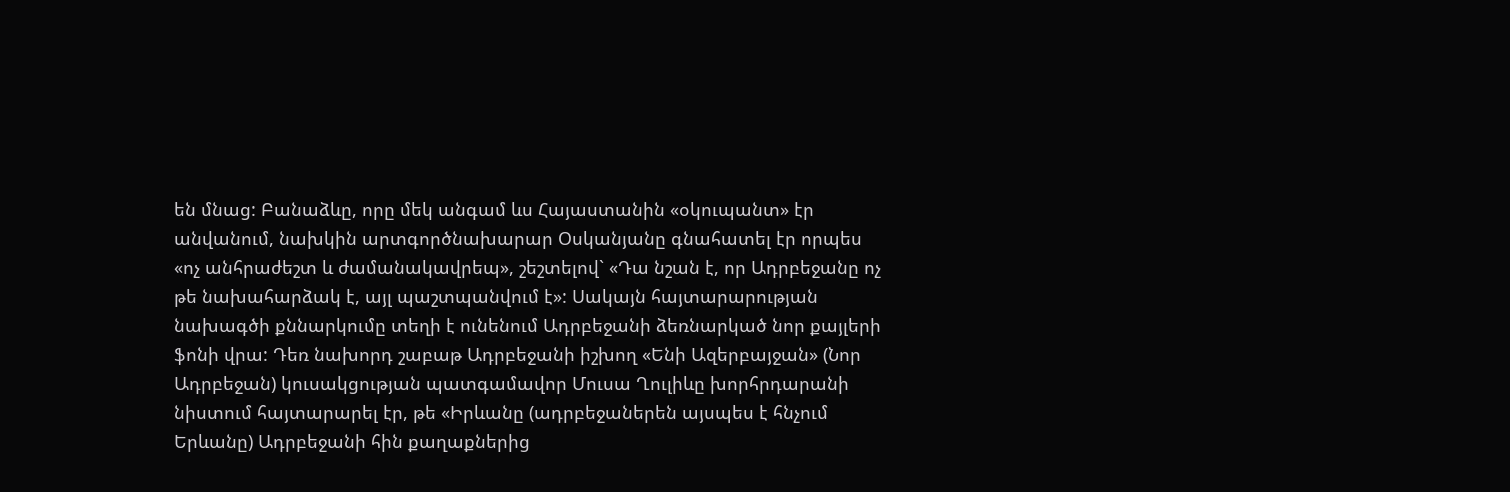են մնաց: Բանաձևը, որը մեկ անգամ ևս Հայաստանին «օկուպանտ» էր անվանում, նախկին արտգործնախարար Օսկանյանը գնահատել էր որպես «ոչ անհրաժեշտ և ժամանակավրեպ», շեշտելով` «Դա նշան է, որ Ադրբեջանը ոչ թե նախահարձակ է, այլ պաշտպանվում է»: Սակայն հայտարարության նախագծի քննարկումը տեղի է ունենում Ադրբեջանի ձեռնարկած նոր քայլերի ֆոնի վրա: Դեռ նախորդ շաբաթ Ադրբեջանի իշխող «Ենի Ազերբայջան» (Նոր Ադրբեջան) կուսակցության պատգամավոր Մուսա Ղուլիևը խորհրդարանի նիստում հայտարարել էր, թե «Իրևանը (ադրբեջաներեն այսպես է հնչում Երևանը) Ադրբեջանի հին քաղաքներից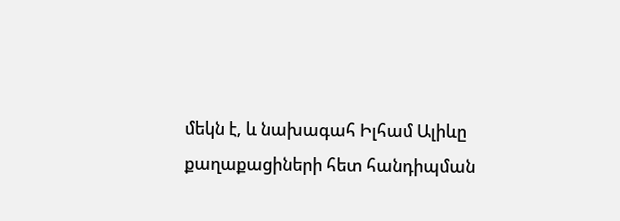մեկն է, և նախագահ Իլհամ Ալիևը քաղաքացիների հետ հանդիպման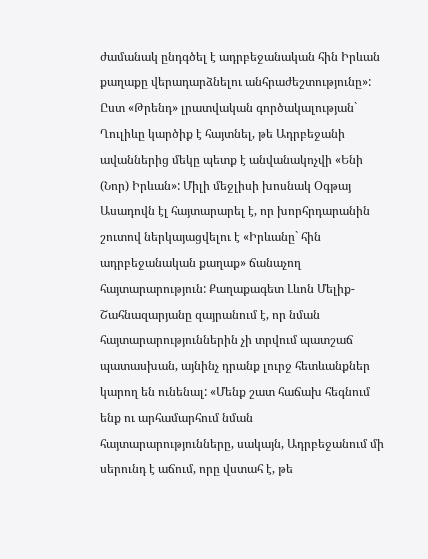ժամանակ ընդգծել է ադրբեջանական հին Իրևան քաղաքը վերադարձնելու անհրաժեշտությունը»: Ըստ «Թրենդ» լրատվական գործակալության` Ղուլիևը կարծիք է հայտնել, թե Ադրբեջանի ավաններից մեկը պետք է անվանակոչվի «Ենի (Նոր) Իրևան»: Միլի մեջլիսի խոսնակ Օգթայ Ասադովն էլ հայտարարել է, որ խորհրդարանին շուտով ներկայացվելու է «Իրևանը` հին ադրբեջանական քաղաք» ճանաչող հայտարարություն: Քաղաքագետ Լևոն Մելիք-Շահնազարյանը զայրանում է, որ նման հայտարարություններին չի տրվում պատշաճ պատասխան, այնինչ դրանք լուրջ հետևանքներ կարող են ունենալ: «Մենք շատ հաճախ հեգնում ենք ու արհամարհում նման հայտարարությունները, սակայն, Ադրբեջանում մի սերունդ է աճում, որը վստահ է, թե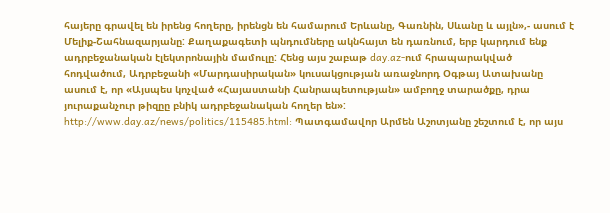հայերը գրավել են իրենց հողերը, իրենցն են համարում Երևանը, Գառնին, Սևանը և այլն»,- ասում է Մելիք-Շահնազարյանը: Քաղաքագետի պնդումները ակնհայտ են դառնում, երբ կարդում ենք ադրբեջանական էլեկտրոնային մամուլը: Հենց այս շաբաթ day.az-ում հրապարակված հոդվածում, Ադրբեջանի «Մարդասիրական» կուսակցության առաջնորդ Օգթայ Ատախանը ասում է, որ «Այսպես կոչված «Հայաստանի Հանրապետության» ամբողջ տարածքը, դրա յուրաքանչուր թիզըը բնիկ ադրբեջանական հողեր են»: http://www.day.az/news/politics/115485.html: Պատգամավոր Արմեն Աշոտյանը շեշտում է, որ այս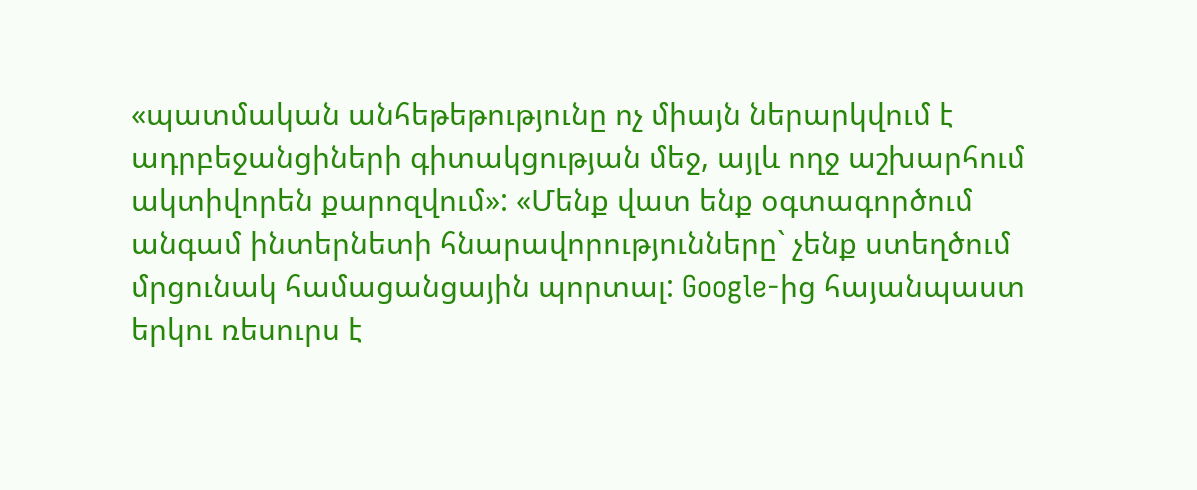«պատմական անհեթեթությունը ոչ միայն ներարկվում է ադրբեջանցիների գիտակցության մեջ, այլև ողջ աշխարհում ակտիվորեն քարոզվում»: «Մենք վատ ենք օգտագործում անգամ ինտերնետի հնարավորությունները` չենք ստեղծում մրցունակ համացանցային պորտալ: Google-ից հայանպաստ երկու ռեսուրս է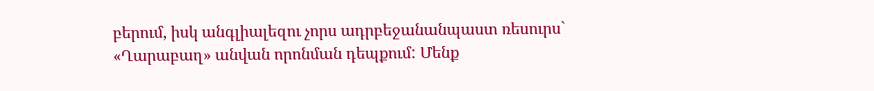բերում, իսկ անգլիալեզու չորս ադրբեջանանպաստ ռեսուրս` «Ղարաբաղ» անվան որոնման դեպքում: Մենք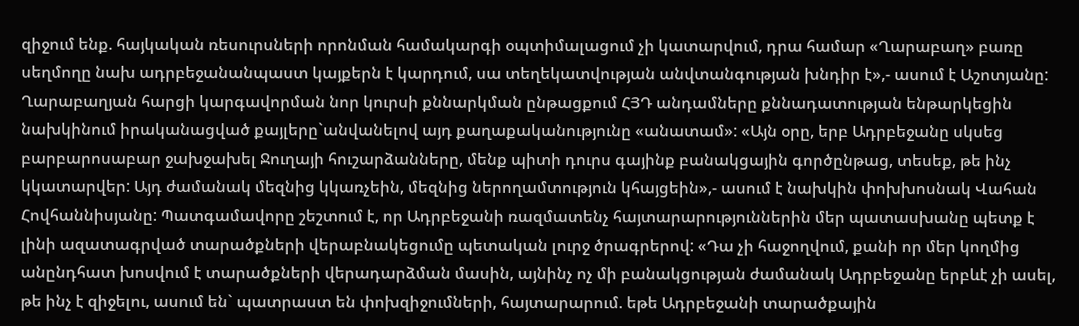զիջում ենք. հայկական ռեսուրսների որոնման համակարգի օպտիմալացում չի կատարվում, դրա համար «Ղարաբաղ» բառը սեղմողը նախ ադրբեջանանպաստ կայքերն է կարդում, սա տեղեկատվության անվտանգության խնդիր է»,- ասում է Աշոտյանը: Ղարաբաղյան հարցի կարգավորման նոր կուրսի քննարկման ընթացքում ՀՅԴ անդամները քննադատության ենթարկեցին նախկինում իրականացված քայլերը`անվանելով այդ քաղաքականությունը «անատամ»: «Այն օրը, երբ Ադրբեջանը սկսեց բարբարոսաբար ջախջախել Ջուղայի հուշարձանները, մենք պիտի դուրս գայինք բանակցային գործընթաց, տեսեք, թե ինչ կկատարվեր: Այդ ժամանակ մեզնից կկառչեին, մեզնից ներողամտություն կհայցեին»,- ասում է նախկին փոխխոսնակ Վահան Հովհաննիսյանը: Պատգամավորը շեշտում է, որ Ադրբեջանի ռազմատենչ հայտարարություններին մեր պատասխանը պետք է լինի ազատագրված տարածքների վերաբնակեցումը պետական լուրջ ծրագրերով: «Դա չի հաջողվում, քանի որ մեր կողմից անընդհատ խոսվում է տարածքների վերադարձման մասին, այնինչ ոչ մի բանակցության ժամանակ Ադրբեջանը երբևէ չի ասել, թե ինչ է զիջելու, ասում են` պատրաստ են փոխզիջումների, հայտարարում. եթե Ադրբեջանի տարածքային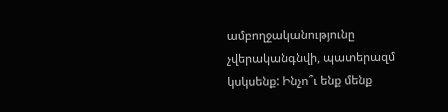ամբողջականությունը չվերականգնվի, պատերազմ կսկսենք: Ինչո՞ւ ենք մենք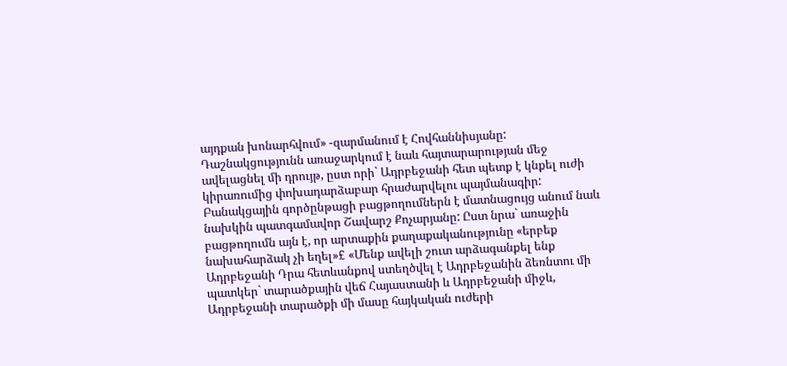այդքան խոնարհվում» -զարմանում է Հովհաննիսյանը: Դաշնակցությունն առաջարկում է նաև հայտարարության մեջ ավելացնել մի դրույթ, ըստ որի` Ադրբեջանի հետ պետք է կնքել ուժի կիրառումից փոխադարձաբար հրաժարվելու պայմանագիր: Բանակցային գործընթացի բացթողումներն է մատնացույց անում նաև նախկին պատգամավոր Շավարշ Քոչարյանը: Ըստ նրա` առաջին բացթողումն այն է, որ արտաքին քաղաքականությունը «երբեք նախահարձակ չի եղել»£ «Մենք ավելի շուտ արձագանքել ենք Ադրբեջանի Դրա հետևանքով ստեղծվել է Ադրբեջանին ձեռնտու մի պատկեր` տարածքային վեճ Հայաստանի և Ադրբեջանի միջև, Ադրբեջանի տարածքի մի մասը հայկական ուժերի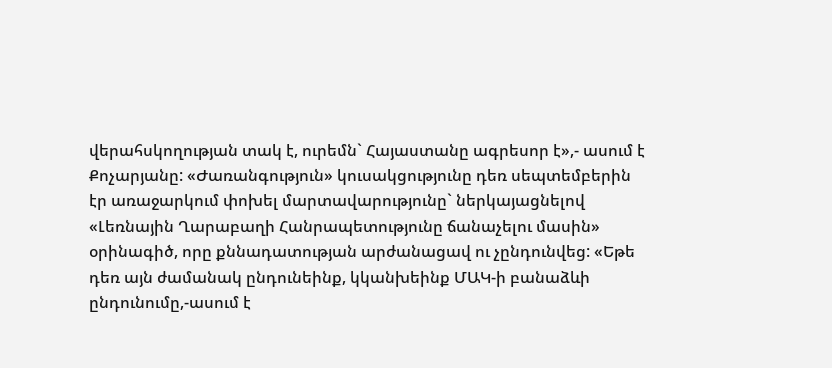վերահսկողության տակ է, ուրեմն` Հայաստանը ագրեսոր է»,- ասում է Քոչարյանը: «Ժառանգություն» կուսակցությունը դեռ սեպտեմբերին էր առաջարկում փոխել մարտավարությունը` ներկայացնելով «Լեռնային Ղարաբաղի Հանրապետությունը ճանաչելու մասին» օրինագիծ, որը քննադատության արժանացավ ու չընդունվեց: «Եթե դեռ այն ժամանակ ընդունեինք, կկանխեինք ՄԱԿ-ի բանաձևի ընդունումը,-ասում է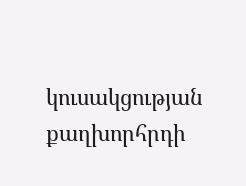կուսակցության քաղխորհրդի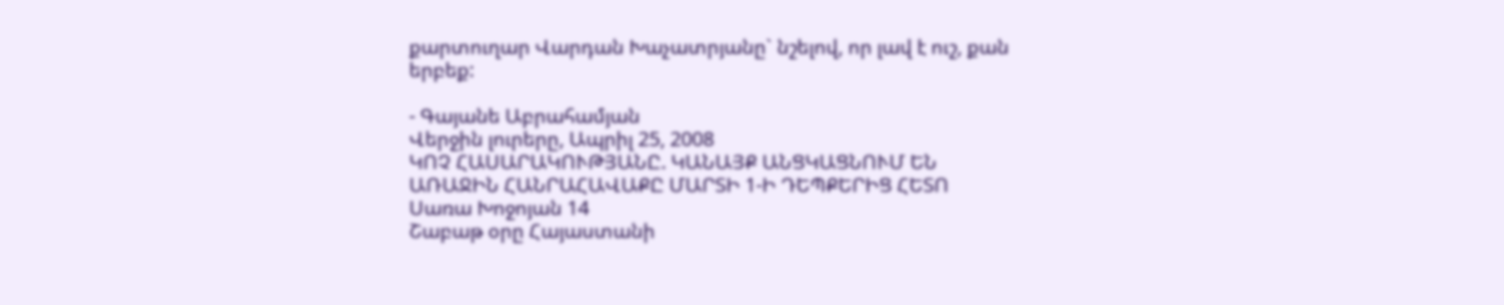քարտուղար Վարդան Խաչատրյանը` նշելով, որ լավ է ուշ, քան երբեք:

- Գայանե Աբրահամյան
Վերջին լուրերը, Ապրիլ 25, 2008
ԿՈՉ ՀԱՍԱՐԱԿՈՒԹՅԱՆԸ. ԿԱՆԱՅՔ ԱՆՑԿԱՑՆՈՒՄ ԵՆ ԱՌԱՋԻՆ ՀԱՆՐԱՀԱՎԱՔԸ ՄԱՐՏԻ 1-Ի ԴԵՊՔԵՐԻՑ ՀԵՏՈ
Սառա Խոջոյան 14
Շաբաթ օրը Հայաստանի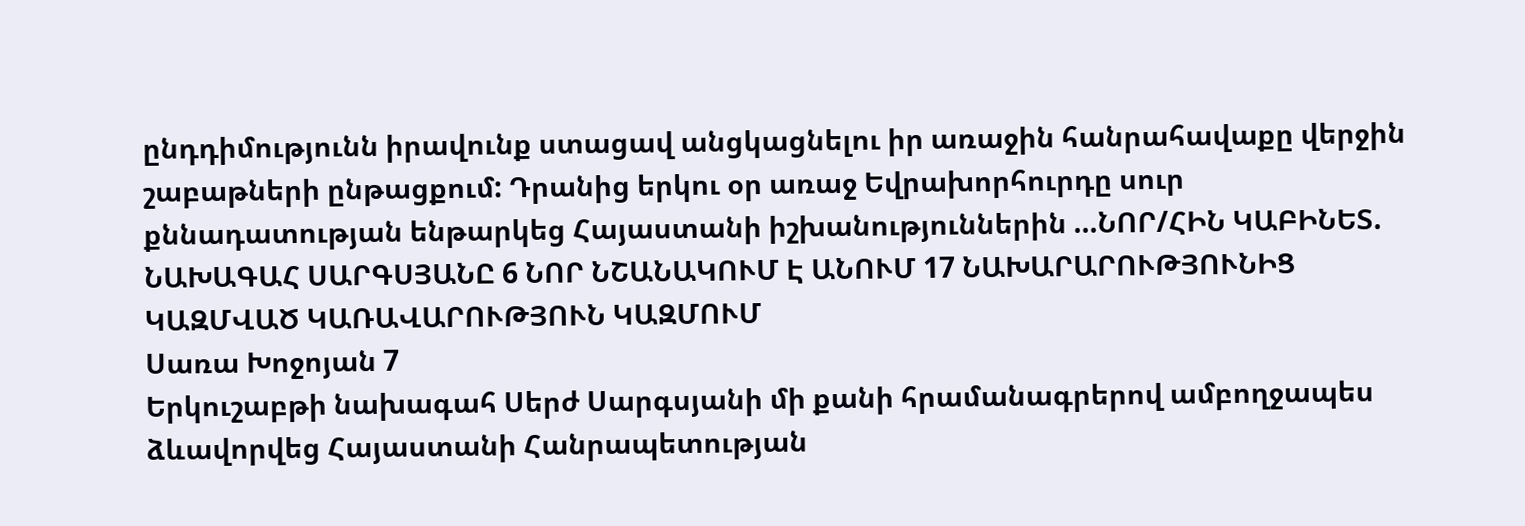ընդդիմությունն իրավունք ստացավ անցկացնելու իր առաջին հանրահավաքը վերջին շաբաթների ընթացքում: Դրանից երկու օր առաջ Եվրախորհուրդը սուր քննադատության ենթարկեց Հայաստանի իշխանություններին ...ՆՈՐ/ՀԻՆ ԿԱԲԻՆԵՏ. ՆԱԽԱԳԱՀ ՍԱՐԳՍՅԱՆԸ 6 ՆՈՐ ՆՇԱՆԱԿՈՒՄ Է ԱՆՈՒՄ 17 ՆԱԽԱՐԱՐՈՒԹՅՈՒՆԻՑ ԿԱԶՄՎԱԾ ԿԱՌԱՎԱՐՈՒԹՅՈՒՆ ԿԱԶՄՈՒՄ
Սառա Խոջոյան 7
Երկուշաբթի նախագահ Սերժ Սարգսյանի մի քանի հրամանագրերով ամբողջապես ձևավորվեց Հայաստանի Հանրապետության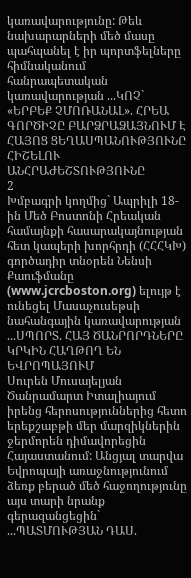կառավարությունը: Թեև նախարարների մեծ մասը պահպանել է իր պորտֆելները հիմնականում հանրապետական կառավարության ...ԿՈՉ` «ԵՐԲԵՔ ՉՄՈՌԱՆԱԼ». ՀՐԵԱ ԳՈՐԾԻՉԸ ԲԱՐՁՐԱՁԱՅՆՈՒՄ Է ՀԱՅՈՑ ՑԵՂԱՍՊԱՆՈՒԹՅՈՒՆԸ ՀԻՇԵԼՈՒ ԱՆՀՐԱԺԵՇՏՈՒԹՅՈՒՆԸ
2
Խմբագրի կողմից` Ապրիլի 18-ին Մեծ Բոստոնի Հրեական համայնքի հասարակայնության հետ կապերի խորհրդի (ՀՀՀԿԽ) գործադիր տնօրեն Նենսի Քաուֆմանը (www.jcrcboston.org) ելույթ է ունեցել Մասաչուսեթսի նահանգային կառավարության ...ՍՊՈՐՏ. ՀԱՅ ԾԱՆՐՈՐԴՆԵՐԸ ԿՐԿԻՆ ՀԱՂԹՈՂ ԵՆ ԵՎՐՈՊԱՅՈՒՄ
Սուրեն Մուսայելյան
Ծանրամարտ Իտալիայում իրենց հերոսություններից հետո երեքշաբթի մեր մարզիկներին ջերմորեն դիմավորեցին Հայաստանում: Անցյալ տարվա Եվրոպայի առաջնությունում ձեռք բերած մեծ հաջողությունը այս տարի նրանք գերազանցեցին` ...ՊԱՏՄՈՒԹՅԱՆ ԴԱՍ.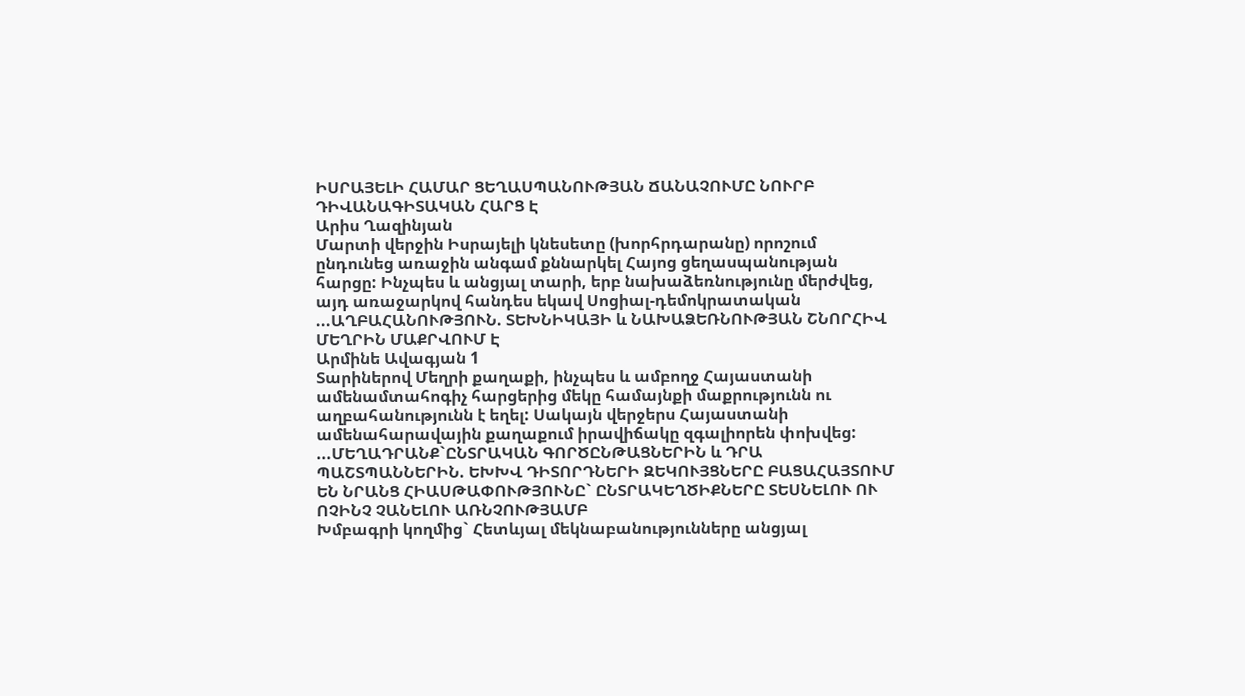ԻՍՐԱՅԵԼԻ ՀԱՄԱՐ ՑԵՂԱՍՊԱՆՈՒԹՅԱՆ ՃԱՆԱՉՈՒՄԸ ՆՈՒՐԲ ԴԻՎԱՆԱԳԻՏԱԿԱՆ ՀԱՐՑ Է
Արիս Ղազինյան
Մարտի վերջին Իսրայելի կնեսետը (խորհրդարանը) որոշում ընդունեց առաջին անգամ քննարկել Հայոց ցեղասպանության հարցը: Ինչպես և անցյալ տարի, երբ նախաձեռնությունը մերժվեց, այդ առաջարկով հանդես եկավ Սոցիալ-դեմոկրատական ...ԱՂԲԱՀԱՆՈՒԹՅՈՒՆ. ՏԵԽՆԻԿԱՅԻ և ՆԱԽԱՁԵՌՆՈՒԹՅԱՆ ՇՆՈՐՀԻՎ ՄԵՂՐԻՆ ՄԱՔՐՎՈՒՄ Է
Արմինե Ավագյան 1
Տարիներով Մեղրի քաղաքի, ինչպես և ամբողջ Հայաստանի ամենամտահոգիչ հարցերից մեկը համայնքի մաքրությունն ու աղբահանությունն է եղել: Սակայն վերջերս Հայաստանի ամենահարավային քաղաքում իրավիճակը զգալիորեն փոխվեց: ...ՄԵՂԱԴՐԱՆՔ`ԸՆՏՐԱԿԱՆ ԳՈՐԾԸՆԹԱՑՆԵՐԻՆ և ԴՐԱ ՊԱՇՏՊԱՆՆԵՐԻՆ. ԵԽԽՎ ԴԻՏՈՐԴՆԵՐԻ ԶԵԿՈՒՅՑՆԵՐԸ ԲԱՑԱՀԱՅՏՈՒՄ ԵՆ ՆՐԱՆՑ ՀԻԱՍԹԱՓՈՒԹՅՈՒՆԸ` ԸՆՏՐԱԿԵՂԾԻՔՆԵՐԸ ՏԵՍՆԵԼՈՒ ՈՒ ՈՉԻՆՉ ՉԱՆԵԼՈՒ ԱՌՆՉՈՒԹՅԱՄԲ
Խմբագրի կողմից` Հետևյալ մեկնաբանությունները անցյալ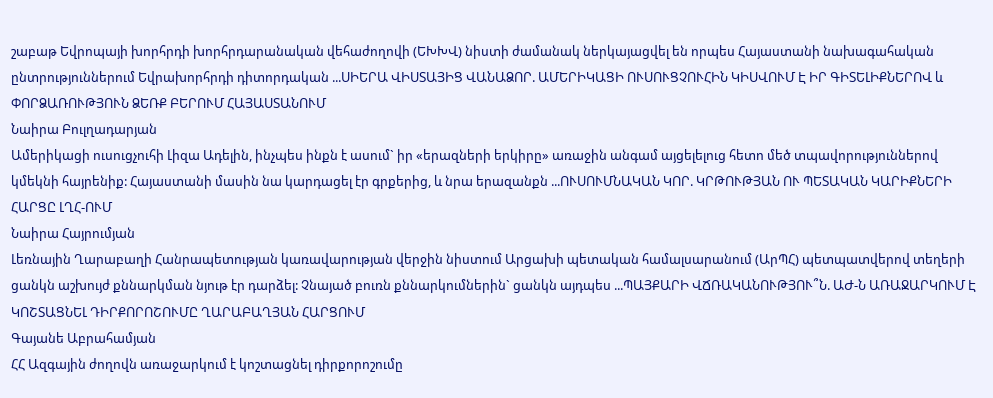շաբաթ Եվրոպայի խորհրդի խորհրդարանական վեհաժողովի (ԵԽԽՎ) նիստի ժամանակ ներկայացվել են որպես Հայաստանի նախագահական ընտրություններում Եվրախորհրդի դիտորդական ...ՍԻԵՐԱ ՎԻՍՏԱՅԻՑ ՎԱՆԱՁՈՐ. ԱՄԵՐԻԿԱՑԻ ՈՒՍՈՒՑՉՈՒՀԻՆ ԿԻՍՎՈՒՄ Է ԻՐ ԳԻՏԵԼԻՔՆԵՐՈՎ և ՓՈՐՁԱՌՈՒԹՅՈՒՆ ՁԵՌՔ ԲԵՐՈՒՄ ՀԱՅԱՍՏԱՆՈՒՄ
Նաիրա Բուլղադարյան
Ամերիկացի ուսուցչուհի Լիզա Ադելին, ինչպես ինքն է ասում` իր «երազների երկիրը» առաջին անգամ այցելելուց հետո մեծ տպավորություններով կմեկնի հայրենիք: Հայաստանի մասին նա կարդացել էր գրքերից, և նրա երազանքն ...ՈՒՍՈՒՄՆԱԿԱՆ ԿՈՐ. ԿՐԹՈՒԹՅԱՆ ՈՒ ՊԵՏԱԿԱՆ ԿԱՐԻՔՆԵՐԻ ՀԱՐՑԸ ԼՂՀ-ՈՒՄ
Նաիրա Հայրումյան
Լեռնային Ղարաբաղի Հանրապետության կառավարության վերջին նիստում Արցախի պետական համալսարանում (ԱրՊՀ) պետպատվերով տեղերի ցանկն աշխույժ քննարկման նյութ էր դարձել: Չնայած բուռն քննարկումներին` ցանկն այդպես ...ՊԱՅՔԱՐԻ ՎՃՌԱԿԱՆՈՒԹՅՈՒ՞Ն. ԱԺ-Ն ԱՌԱՋԱՐԿՈՒՄ Է ԿՈՇՏԱՑՆԵԼ ԴԻՐՔՈՐՈՇՈՒՄԸ ՂԱՐԱԲԱՂՅԱՆ ՀԱՐՑՈՒՄ
Գայանե Աբրահամյան
ՀՀ Ազգային ժողովն առաջարկում է կոշտացնել դիրքորոշումը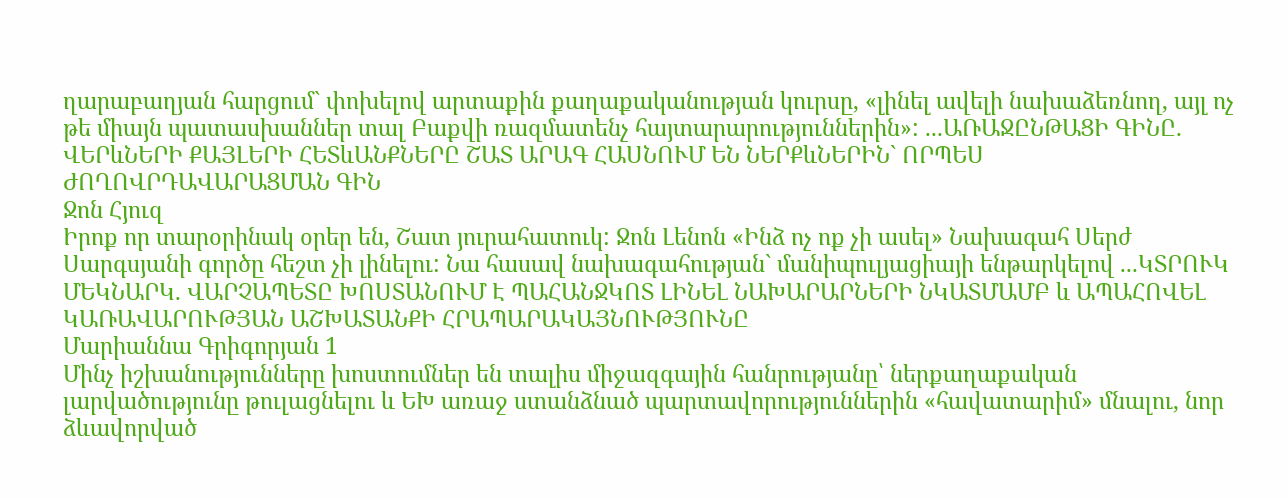ղարաբաղյան հարցում` փոխելով արտաքին քաղաքականության կուրսը, «լինել ավելի նախաձեռնող, այլ ոչ թե միայն պատասխաններ տալ Բաքվի ռազմատենչ հայտարարություններին»: ...ԱՌԱՋԸՆԹԱՑԻ ԳԻՆԸ. ՎԵՐևՆԵՐԻ ՔԱՅԼԵՐԻ ՀԵՏևԱՆՔՆԵՐԸ ՇԱՏ ԱՐԱԳ ՀԱՍՆՈՒՄ ԵՆ ՆԵՐՔևՆԵՐԻՆ` ՈՐՊԵՍ ԺՈՂՈՎՐԴԱՎԱՐԱՑՄԱՆ ԳԻՆ
Ջոն Հյուզ
Իրոք որ տարօրինակ օրեր են, Շատ յուրահատուկ: Ջոն Լենոն «Ինձ ոչ ոք չի ասել» Նախագահ Սերժ Սարգսյանի գործը հեշտ չի լինելու: Նա հասավ նախագահության` մանիպուլյացիայի ենթարկելով ...ԿՏՐՈՒԿ ՄԵԿՆԱՐԿ. ՎԱՐՉԱՊԵՏԸ ԽՈՍՏԱՆՈՒՄ Է ՊԱՀԱՆՋԿՈՏ ԼԻՆԵԼ ՆԱԽԱՐԱՐՆԵՐԻ ՆԿԱՏՄԱՄԲ և ԱՊԱՀՈՎԵԼ ԿԱՌԱՎԱՐՈՒԹՅԱՆ ԱՇԽԱՏԱՆՔԻ ՀՐԱՊԱՐԱԿԱՅՆՈՒԹՅՈՒՆԸ
Մարիաննա Գրիգորյան 1
Մինչ իշխանությունները խոստումներ են տալիս միջազգային հանրությանը՝ ներքաղաքական լարվածությունը թուլացնելու և ԵԽ առաջ ստանձնած պարտավորություններին «հավատարիմ» մնալու, նոր ձևավորված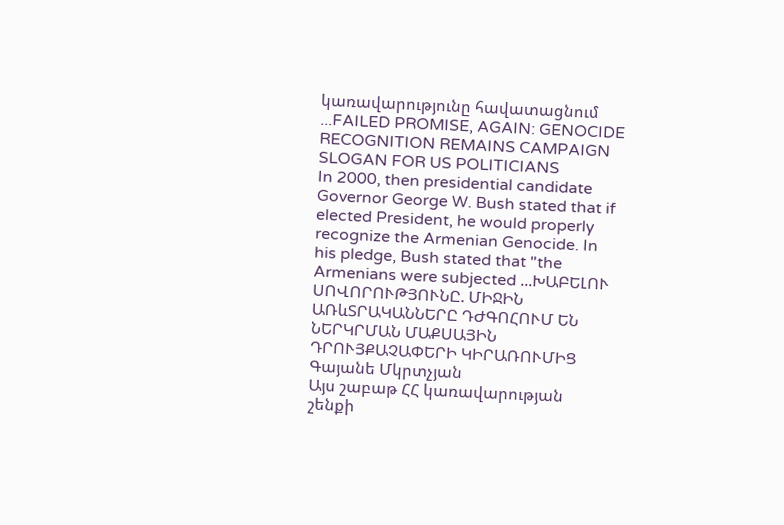կառավարությունը հավատացնում ...FAILED PROMISE, AGAIN: GENOCIDE RECOGNITION REMAINS CAMPAIGN SLOGAN FOR US POLITICIANS
In 2000, then presidential candidate Governor George W. Bush stated that if elected President, he would properly recognize the Armenian Genocide. In his pledge, Bush stated that "the Armenians were subjected ...ԽԱԲԵԼՈՒ ՍՈՎՈՐՈՒԹՅՈՒՆԸ. ՄԻՋԻՆ ԱՌևՏՐԱԿԱՆՆԵՐԸ ԴԺԳՈՀՈՒՄ ԵՆ ՆԵՐԿՐՄԱՆ ՄԱՔՍԱՅԻՆ ԴՐՈՒՅՔԱՉԱՓԵՐԻ ԿԻՐԱՌՈՒՄԻՑ
Գայանե Մկրտչյան
Այս շաբաթ ՀՀ կառավարության շենքի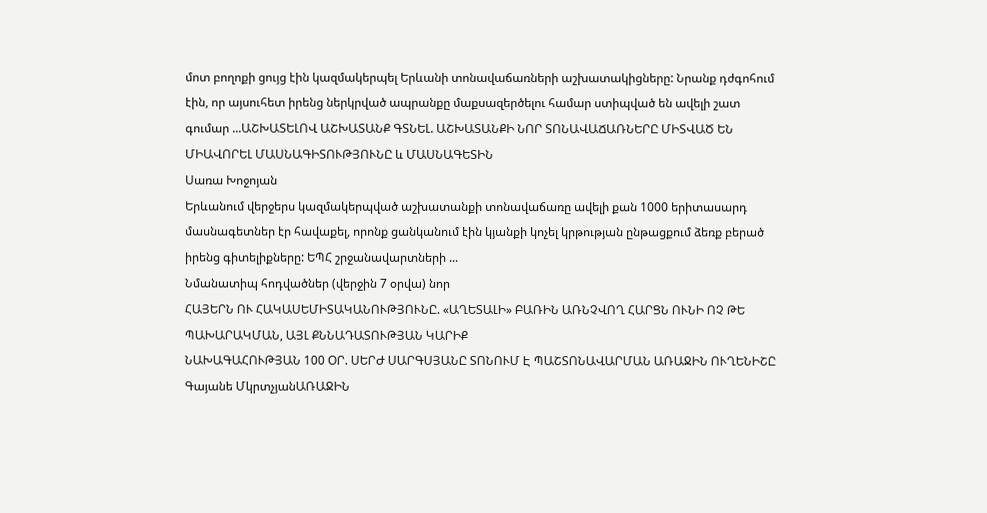մոտ բողոքի ցույց էին կազմակերպել Երևանի տոնավաճառների աշխատակիցները: Նրանք դժգոհում էին, որ այսուհետ իրենց ներկրված ապրանքը մաքսազերծելու համար ստիպված են ավելի շատ գումար ...ԱՇԽԱՏԵԼՈՎ ԱՇԽԱՏԱՆՔ ԳՏՆԵԼ. ԱՇԽԱՏԱՆՔԻ ՆՈՐ ՏՈՆԱՎԱՃԱՌՆԵՐԸ ՄԻՏՎԱԾ ԵՆ ՄԻԱՎՈՐԵԼ ՄԱՍՆԱԳԻՏՈՒԹՅՈՒՆԸ և ՄԱՍՆԱԳԵՏԻՆ
Սառա Խոջոյան
Երևանում վերջերս կազմակերպված աշխատանքի տոնավաճառը ավելի քան 1000 երիտասարդ մասնագետներ էր հավաքել, որոնք ցանկանում էին կյանքի կոչել կրթության ընթացքում ձեռք բերած իրենց գիտելիքները: ԵՊՀ շրջանավարտների ...
Նմանատիպ հոդվածներ (վերջին 7 օրվա) նոր
ՀԱՅԵՐՆ ՈՒ ՀԱԿԱՍԵՄԻՏԱԿԱՆՈՒԹՅՈՒՆԸ. «ԱՂԵՏԱԼԻ» ԲԱՌԻՆ ԱՌՆՉՎՈՂ ՀԱՐՑՆ ՈՒՆԻ ՈՉ ԹԵ ՊԱԽԱՐԱԿՄԱՆ, ԱՅԼ ՔՆՆԱԴԱՏՈՒԹՅԱՆ ԿԱՐԻՔ
ՆԱԽԱԳԱՀՈՒԹՅԱՆ 100 ՕՐ. ՍԵՐԺ ՍԱՐԳՍՅԱՆԸ ՏՈՆՈՒՄ Է ՊԱՇՏՈՆԱՎԱՐՄԱՆ ԱՌԱՋԻՆ ՈՒՂԵՆԻՇԸ
Գայանե ՄկրտչյանԱՌԱՋԻՆ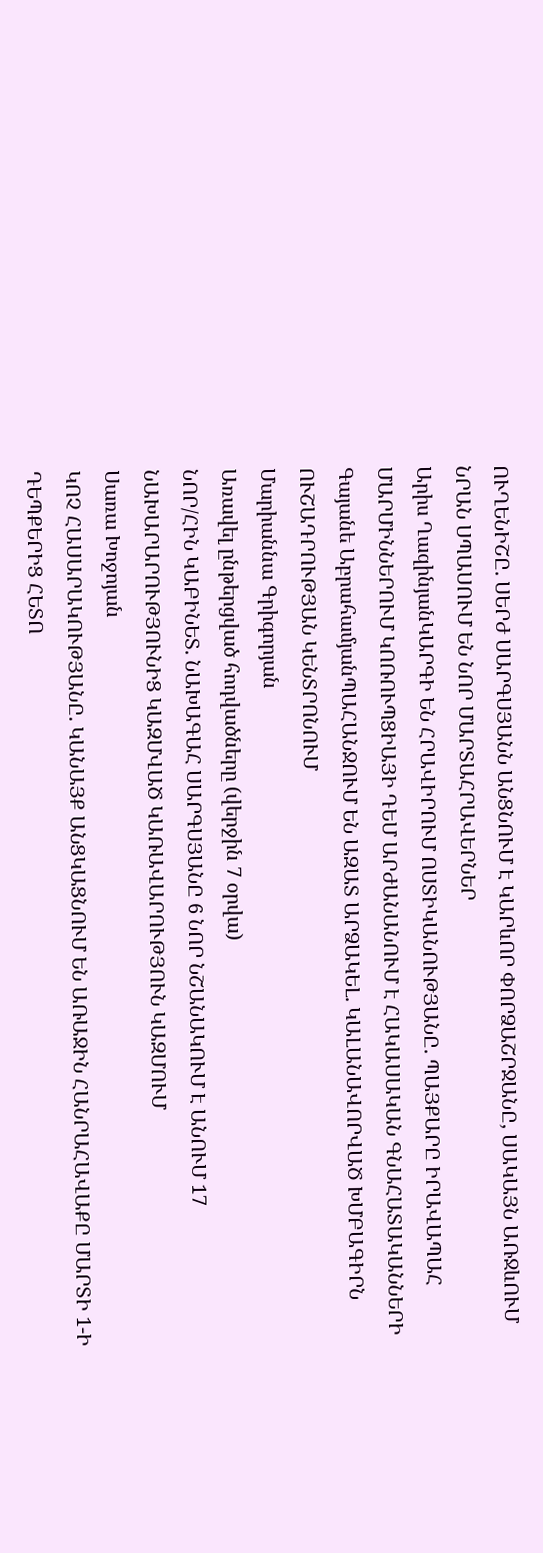ՈՒՂԵՆԻՇԸ. ՍԵՐԺ ՍԱՐԳՍՅԱՆՆ ԱՆՑՆՈՒՄ Է ԿԱՐևՈՐ ՓՈՐՁԱՇՐՋԱՆԸ, ՍԱԿԱՅՆ ԱՌՋևՈՒՄ ՆՐԱՆ ՍՊԱՍՈՒՄ ԵՆ ՆՈՐ ՄԱՐՏԱՀՐԱՎԵՐՆԵՐ
Արիս ՂազինյանԿԱՐԳԻ ԵՆ ՀՐԱՎԻՐՈՒՄ ՈՍՏԻԿԱՆՈՒԹՅԱՆԸ. ՊԱՅՔԱՐԸ ԻՐԱՎԱՊԱՀ ՄԱՐՄԻՆՆԵՐՈՒՄ ԿՈՌՈՒՊՑԻԱՅԻ ԴԵՄ ԱՐԺԱՆԱՆՈՒՄ Է ՀԱԿԱՍԱԿԱՆ ԳՆԱՀԱՏԱԿԱՆՆԵՐԻ
Գայանե ԱբրահամյանՊԱՀԱՆՋՈՒՄ ԵՆ ԱԶԱՏ ԱՐՁԱԿԵԼ. ԿԱԼԱՆԱՎՈՐՎԱԾ ԽՄԲԱԳԻՐՆ ՈՒՇԱԴՐՈՒԹՅԱՆ ԿԵՆՏՐՈՆՈՒՄ
Մարիաննա Գրիգորյան
Առավել ընթերցված հոդվածները (վերջին 7 օրվա)
ՆՈՐ/ՀԻՆ ԿԱԲԻՆԵՏ. ՆԱԽԱԳԱՀ ՍԱՐԳՍՅԱՆԸ 6 ՆՈՐ ՆՇԱՆԱԿՈՒՄ Է ԱՆՈՒՄ 17 ՆԱԽԱՐԱՐՈՒԹՅՈՒՆԻՑ ԿԱԶՄՎԱԾ ԿԱՌԱՎԱՐՈՒԹՅՈՒՆ ԿԱԶՄՈՒՄ
Սառա Խոջոյան
ԿՈՉ ՀԱՍԱՐԱԿՈՒԹՅԱՆԸ. ԿԱՆԱՅՔ ԱՆՑԿԱՑՆՈՒՄ ԵՆ ԱՌԱՋԻՆ ՀԱՆՐԱՀԱՎԱՔԸ ՄԱՐՏԻ 1-Ի ԴԵՊՔԵՐԻՑ ՀԵՏՈ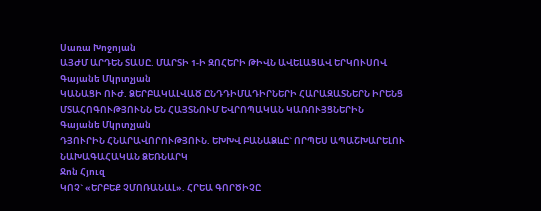Սառա Խոջոյան
ԱՅԺՄ ԱՐԴԵՆ ՏԱՍԸ. ՄԱՐՏԻ 1-Ի ԶՈՀԵՐԻ ԹԻՎՆ ԱՎԵԼԱՑԱՎ ԵՐԿՈՒՍՈՎ
Գայանե Մկրտչյան
ԿԱՆԱՑԻ ՈՒԺ. ՁԵՐԲԱԿԱԼՎԱԾ ԸՆԴԴԻՄԱԴԻՐՆԵՐԻ ՀԱՐԱԶԱՏՆԵՐՆ ԻՐԵՆՑ ՄՏԱՀՈԳՈՒԹՅՈՒՆՆ ԵՆ ՀԱՅՏՆՈՒՄ ԵՎՐՈՊԱԿԱՆ ԿԱՌՈՒՅՑՆԵՐԻՆ
Գայանե Մկրտչյան
ԴՅՈՒՐԻՆ ՀՆԱՐԱՎՈՐՈՒԹՅՈՒՆ. ԵԽԽՎ ԲԱՆԱՁևԸ` ՈՐՊԵՍ ԱՊԱՇԽԱՐԵԼՈՒ ՆԱԽԱԳԱՀԱԿԱՆ ՁԵՌՆԱՐԿ
Ջոն Հյուզ
ԿՈՉ` «ԵՐԲԵՔ ՉՄՈՌԱՆԱԼ». ՀՐԵԱ ԳՈՐԾԻՉԸ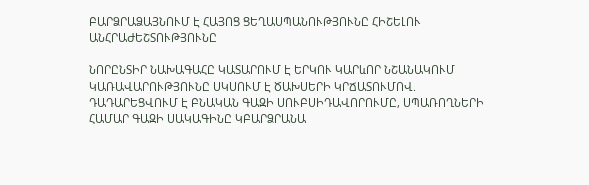ԲԱՐՁՐԱՁԱՅՆՈՒՄ Է ՀԱՅՈՑ ՑԵՂԱՍՊԱՆՈՒԹՅՈՒՆԸ ՀԻՇԵԼՈՒ ԱՆՀՐԱԺԵՇՏՈՒԹՅՈՒՆԸ

ՆՈՐԸՆՏԻՐ ՆԱԽԱԳԱՀԸ ԿԱՏԱՐՈՒՄ Է ԵՐԿՈՒ ԿԱՐևՈՐ ՆՇԱՆԱԿՈՒՄ
ԿԱՌԱՎԱՐՈՒԹՅՈՒՆԸ ՍԿՍՈՒՄ Է ԾԱԽՍԵՐԻ ԿՐՃԱՏՈՒՄՈՎ. ԴԱԴԱՐԵՑՎՈՒՄ Է ԲՆԱԿԱՆ ԳԱԶԻ ՍՈՒԲՍԻԴԱՎՈՐՈՒՄԸ, ՍՊԱՌՈՂՆԵՐԻ ՀԱՄԱՐ ԳԱԶԻ ՍԱԿԱԳԻՆԸ ԿԲԱՐՁՐԱՆԱ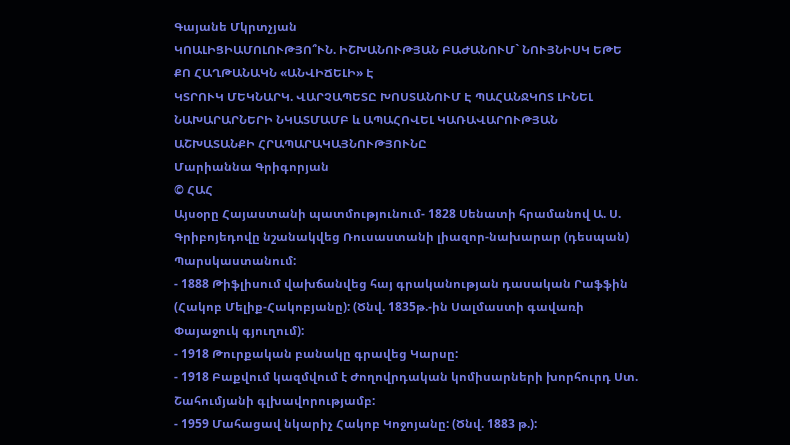Գայանե Մկրտչյան
ԿՈԱԼԻՑԻԱՄՈԼՈՒԹՅՈ՞ՒՆ. ԻՇԽԱՆՈՒԹՅԱՆ ԲԱԺԱՆՈՒՄ` ՆՈՒՅՆԻՍԿ ԵԹԵ ՔՈ ՀԱՂԹԱՆԱԿՆ «ԱՆՎԻՃԵԼԻ» Է
ԿՏՐՈՒԿ ՄԵԿՆԱՐԿ. ՎԱՐՉԱՊԵՏԸ ԽՈՍՏԱՆՈՒՄ Է ՊԱՀԱՆՋԿՈՏ ԼԻՆԵԼ ՆԱԽԱՐԱՐՆԵՐԻ ՆԿԱՏՄԱՄԲ և ԱՊԱՀՈՎԵԼ ԿԱՌԱՎԱՐՈՒԹՅԱՆ ԱՇԽԱՏԱՆՔԻ ՀՐԱՊԱՐԱԿԱՅՆՈՒԹՅՈՒՆԸ
Մարիաննա Գրիգորյան
© ՀԱՀ
Այսօրը Հայաստանի պատմությունում- 1828 Սենատի հրամանով Ա. Ս. Գրիբոյեդովը նշանակվեց Ռուսաստանի լիազոր-նախարար (դեսպան) Պարսկաստանում:
- 1888 Թիֆլիսում վախճանվեց հայ գրականության դասական Րաֆֆին (Հակոբ Մելիք-Հակոբյանը): (Ծնվ. 1835թ.-ին Սալմաստի գավառի Փայաջուկ գյուղում):
- 1918 Թուրքական բանակը գրավեց Կարսը:
- 1918 Բաքվում կազմվում է Ժողովրդական կոմիսարների խորհուրդ Ստ. Շահումյանի գլխավորությամբ:
- 1959 Մահացավ նկարիչ Հակոբ Կոջոյանը: (Ծնվ. 1883 թ.):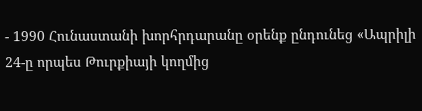- 1990 Հունաստանի խորհրդարանը օրենք ընդունեց «Ապրիլի 24-ը որպես Թուրքիայի կողմից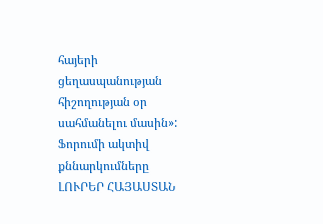հայերի ցեղասպանության հիշողության օր սահմանելու մասին»:
Ֆորումի ակտիվ քննարկումները
ԼՈՒՐԵՐ ՀԱՅԱՍՏԱՆ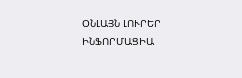ՕՆԼԱՅՆ ԼՈՒՐԵՐ
ԻՆՖՈՐՄԱՑԻԱ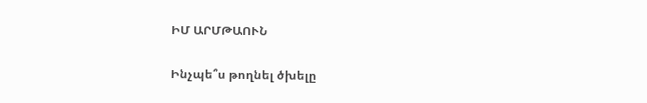ԻՄ ԱՐՄԹԱՈՒՆ

Ինչպե՞ս թողնել ծխելը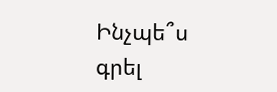Ինչպե՞ս գրել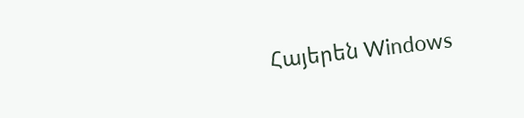Հայերեն Windows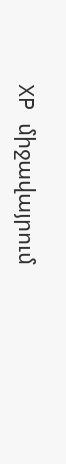XP միջավայրում